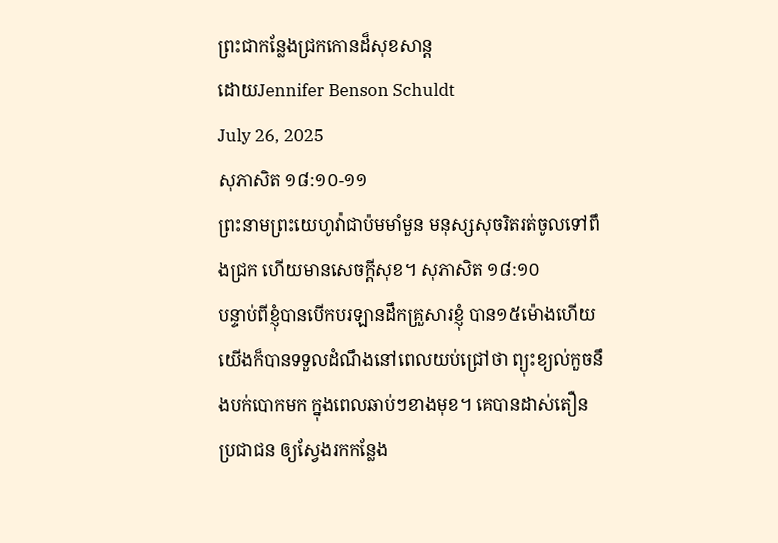ព្រះជាកន្លែងជ្រកកោនដ៏សុខសាន្ត
ដោយJennifer Benson Schuldt
July 26, 2025
សុភាសិត ១៨:១០-១១
ព្រះនាមព្រះយេហូវ៉ាជាប៉មមាំមួន មនុស្សសុចរិតរត់ចូលទៅពឹងជ្រក ហើយមានសេចក្ដីសុខ។ សុភាសិត ១៨:១០
បន្ទាប់ពីខ្ញុំបានបើកបរឡានដឹកគ្រួសារខ្ញុំ បាន១៥ម៉ោងហើយ យើងក៏បានទទួលដំណឹងនៅពេលយប់ជ្រៅថា ព្យុះខ្យល់កួចនឹងបក់បោកមក ក្នុងពេលឆាប់ៗខាងមុខ។ គេបានដាស់តឿនប្រជាជន ឲ្យស្វែងរកកន្លែង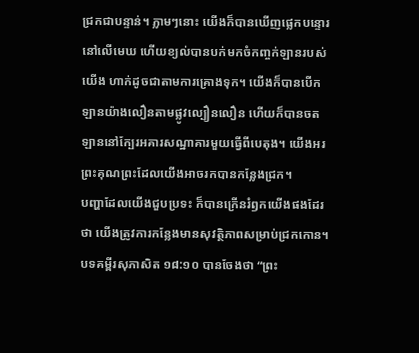ជ្រកជាបន្ទាន់។ ភ្លាមៗនោះ យើងក៏បានឃើញផ្លេកបន្ទោរនៅលើមេឃ ហើយខ្យល់បានបក់មកចំកញ្ចក់ឡានរបស់យើង ហាក់ដូចជាតាមការគ្រោងទុក។ យើងក៏បានបើកឡានយ៉ាងលឿនតាមផ្លូវល្បឿនលឿន ហើយក៏បានចតឡាននៅក្បែរអគារសណ្ឋាគារមួយធ្វើពីបេតុង។ យើងអរព្រះគុណព្រះដែលយើងអាចរកបានកន្លែងជ្រក។
បញ្ហាដែលយើងជួបប្រទះ ក៏បានក្រើនរំឭកយើងផងដែរថា យើងត្រូវការកន្លែងមានសុវត្ថិភាពសម្រាប់ជ្រកកោន។ បទគម្ពីរសុភាសិត ១៨:១០ បានចែងថា “ព្រះ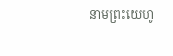នាមព្រះយេហូ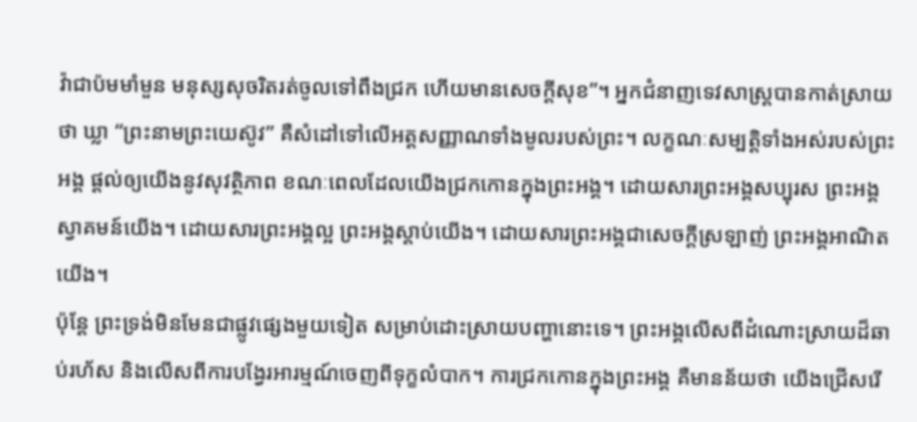វ៉ាជាប៉មមាំមួន មនុស្សសុចរិតរត់ចូលទៅពឹងជ្រក ហើយមានសេចក្ដីសុខ”។ អ្នកជំនាញទេវសាស្ត្របានកាត់ស្រាយថា ឃ្លា “ព្រះនាមព្រះយេស៊ូវ” គឺសំដៅទៅលើអត្តសញ្ញាណទាំងមូលរបស់ព្រះ។ លក្ខណៈសម្បត្តិទាំងអស់របស់ព្រះអង្គ ផ្តល់ឲ្យយើងនូវសុវត្ថិភាព ខណៈពេលដែលយើងជ្រកកោនក្នុងព្រះអង្គ។ ដោយសារព្រះអង្គសប្បុរស ព្រះអង្គស្វាគមន៍យើង។ ដោយសារព្រះអង្គល្អ ព្រះអង្គស្តាប់យើង។ ដោយសារព្រះអង្គជាសេចក្តីស្រឡាញ់ ព្រះអង្គអាណិតយើង។
ប៉ុន្តែ ព្រះទ្រង់មិនមែនជាផ្លូវផ្សេងមួយទៀត សម្រាប់ដោះស្រាយបញ្ហានោះទេ។ ព្រះអង្គលើសពីដំណោះស្រាយដ៏ឆាប់រហ័ស និងលើសពីការបង្វែរអារម្មណ៍ចេញពីទុក្ខលំបាក។ ការជ្រកកោនក្នុងព្រះអង្គ គឺមានន័យថា យើងជ្រើសរើ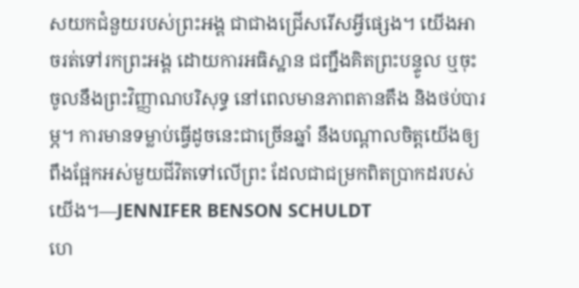សយកជំនួយរបស់ព្រះអង្គ ជាជាងជ្រើសរើសអ្វីផ្សេង។ យើងអាចរត់ទៅរកព្រះអង្គ ដោយការអធិស្ឋាន ជញ្ជឹងគិតព្រះបន្ទូល ឬចុះចូលនឹងព្រះវិញ្ញាណបរិសុទ្ធ នៅពេលមានភាពតានតឹង និងថប់បារម្ភ។ ការមានទម្លាប់ធ្វើដូចនេះជាច្រើនឆ្នាំ នឹងបណ្តាលចិត្តយើងឲ្យពឹងផ្អែកអស់មួយជីវិតទៅលើព្រះ ដែលជាជម្រកពិតប្រាកដរបស់យើង។—JENNIFER BENSON SCHULDT
ហេ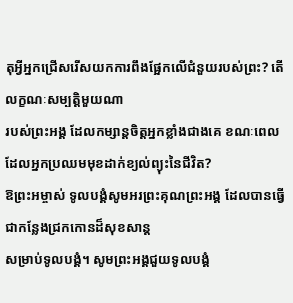តុអ្វីអ្នកជ្រើសរើសយកការពឹងផ្អែកលើជំនួយរបស់ព្រះ? តើលក្ខណៈសម្បត្តិមួយណា
របស់ព្រះអង្គ ដែលកម្សាន្តចិត្តអ្នកខ្លាំងជាងគេ ខណៈពេលដែលអ្នកប្រឈមមុខដាក់ខ្យល់ព្យុះនៃជីវិត?
ឱព្រះអម្ចាស់ ទូលបង្គំសូមអរព្រះគុណព្រះអង្គ ដែលបានធ្វើជាកន្លែងជ្រកកោនដ៏សុខសាន្ត
សម្រាប់ទូលបង្គំ។ សូមព្រះអង្គជួយទូលបង្គំ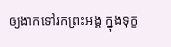ឲ្យងាកទៅរកព្រះអង្គ ក្នុងទុក្ខ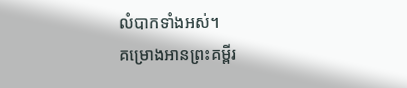លំបាកទាំងអស់។
គម្រោងអានព្រះគម្ពីរ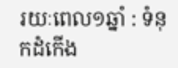រយៈពេល១ឆ្នាំ : ទំនុកដំកើង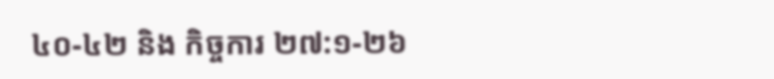៤០-៤២ និង កិច្ចការ ២៧:១-២៦